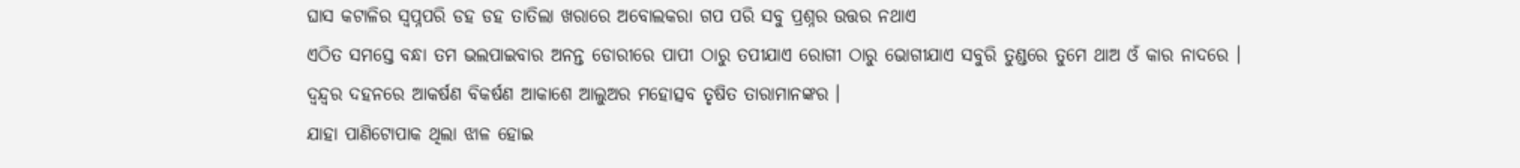ଘାସ କଟାଳିର ସ୍ୱପ୍ନପରି ଡହ ଡହ ତାତିଲା ଖରାରେ ଅବୋଲକରା ଗପ ପରି ସବୁ ପ୍ରଶ୍ନର ଉତ୍ତର ନଥାଏ
ଏଠିତ ସମସ୍ତେ ବନ୍ଧା ତମ ଭଲପାଇବାର ଅନନ୍ତ ଡୋରୀରେ ପାପୀ ଠାରୁ ତପୀଯାଏ ରୋଗୀ ଠାରୁ ଭୋଗୀଯାଏ ସବୁରି ତୁଣ୍ଡରେ ତୁମେ ଥାଅ ଓଁ କାର ନାଦରେ ।
ଦ୍ୱନ୍ଦ୍ୱର ଦହନରେ ଆକର୍ଷଣ ବିକର୍ଷଣ ଆକାଶେ ଆଲୁଅର ମହୋତ୍ସବ ତୃଷିତ ତାରାମାନଙ୍କର ।
ଯାହା ପାଣିଟୋପାକ ଥିଲା ଝାଳ ହୋଇ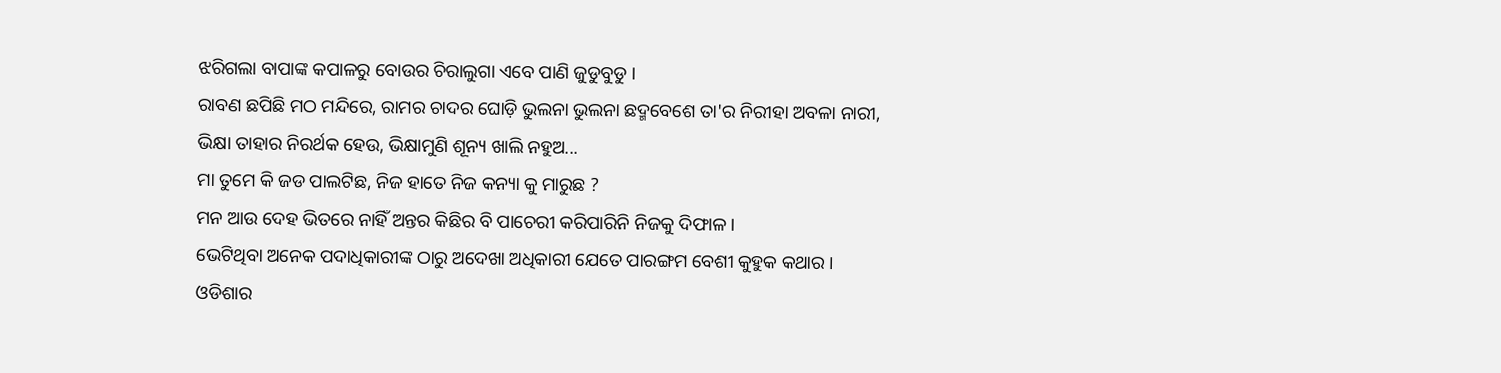ଝରିଗଲା ବାପାଙ୍କ କପାଳରୁ ବୋଉର ଚିରାଲୁଗା ଏବେ ପାଣି ଜୁଡୁବୁଡୁ ।
ରାବଣ ଛପିଛି ମଠ ମନ୍ଦିରେ, ରାମର ଚାଦର ଘୋଡ଼ି ଭୁଲନା ଭୁଲନା ଛଦ୍ମବେଶେ ତା'ର ନିରୀହା ଅବଳା ନାରୀ, ଭିକ୍ଷା ତାହାର ନିରର୍ଥକ ହେଉ, ଭିକ୍ଷାମୁଣି ଶୂନ୍ୟ ଖାଲି ନହୁଅ...
ମା ତୁମେ କି ଜଡ ପାଲଟିଛ, ନିଜ ହାତେ ନିଜ କନ୍ୟା କୁ ମାରୁଛ ?
ମନ ଆଉ ଦେହ ଭିତରେ ନାହିଁ ଅନ୍ତର କିଛିର ବି ପାଚେରୀ କରିପାରିନି ନିଜକୁ ଦିଫାଳ ।
ଭେଟିଥିବା ଅନେକ ପଦାଧିକାରୀଙ୍କ ଠାରୁ ଅଦେଖା ଅଧିକାରୀ ଯେତେ ପାରଙ୍ଗମ ବେଶୀ କୁହୁକ କଥାର ।
ଓଡିଶାର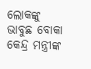ଲୋକଙ୍କୁ ଭାବୁଛ ବୋକା କେନ୍ଦ୍ର ମନ୍ତ୍ରୀଙ୍କ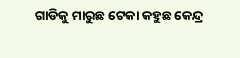ଗାଡିକୁ ମାରୁଛ ଟେକା କହୁଛ କେନ୍ଦ୍ର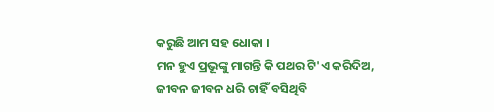କରୁଛି ଆମ ସହ ଧୋକା ।
ମନ ହୁଏ ପ୍ରଭୂଙ୍କୁ ମାଗନ୍ତି କି ପଥର ଟି'ଏ କରିଦିଅ, ଜୀବନ ଜୀବନ ଧରି ଚାହିଁ ବସିଥିବି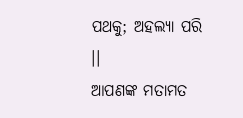ପଥକୁ; ଅହଲ୍ୟା ପରି ।।
ଆପଣଙ୍କ ମତାମତ